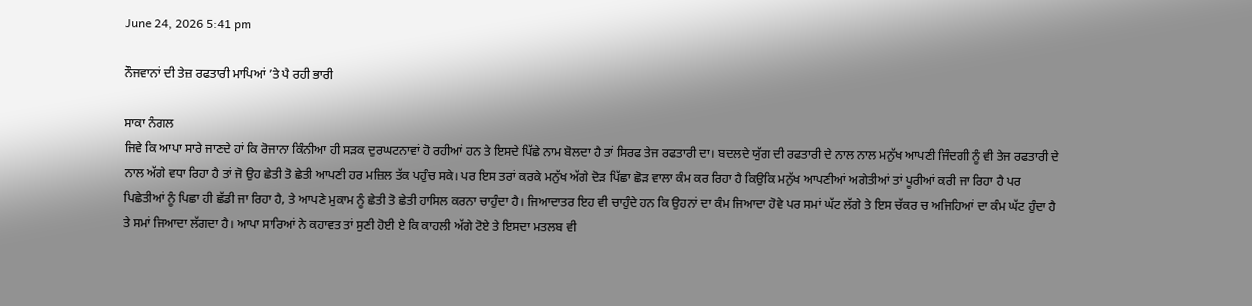June 24, 2026 5:41 pm

ਨੌਜਵਾਨਾਂ ਦੀ ਤੇਜ਼ ਰਫਤਾਰੀ ਮਾਪਿਆਂ ’ਤੇ ਪੈ ਰਹੀ ਭਾਰੀ

ਸਾਕਾ ਨੰਗਲ
ਜਿਵੇ ਕਿ ਆਪਾ ਸਾਰੇ ਜਾਣਦੇ ਹਾਂ ਕਿ ਰੋਜਾਨਾ ਕਿੰਨੀਆ ਹੀ ਸੜਕ ਦੁਰਘਟਨਾਵਾਂ ਹੋ ਰਹੀਆਂ ਹਨ ਤੇ ਇਸਦੇ ਪਿੱਛੇ ਨਾਮ ਬੋਲਦਾ ਹੈ ਤਾਂ ਸਿਰਫ ਤੇਜ ਰਫਤਾਰੀ ਦਾ। ਬਦਲਦੇ ਯੁੱਗ ਦੀ ਰਫਤਾਰੀ ਦੇ ਨਾਲ ਨਾਲ ਮਨੁੱਖ ਆਪਣੀ ਜਿੰਦਗੀ ਨੂੰ ਵੀ ਤੇਜ ਰਫਤਾਰੀ ਦੇ ਨਾਲ ਅੱਗੇ ਵਧਾ ਰਿਹਾ ਹੈ ਤਾਂ ਜੋ ਉਹ ਛੇਤੀ ਤੋ ਛੇਤੀ ਆਪਣੀ ਹਰ ਮਜ਼ਿਲ ਤੱਕ ਪਹੁੰਚ ਸਕੇ। ਪਰ ਇਸ ਤਰਾਂ ਕਰਕੇ ਮਨੁੱਖ ਅੱਗੇ ਦੋੜ ਪਿੱਛਾ ਛੋੜ ਵਾਲਾ ਕੰਮ ਕਰ ਰਿਹਾ ਹੈ ਕਿਉਕਿ ਮਨੁੱਖ ਆਪਣੀਆਂ ਅਗੇਤੀਆਂ ਤਾਂ ਪੂਰੀਆਂ ਕਰੀ ਜਾ ਰਿਹਾ ਹੈ ਪਰ ਪਿਛੇਤੀਆਂ ਨੂੰ ਪਿਛਾ ਹੀ ਛੱਡੀ ਜਾ ਰਿਹਾ ਹੈ, ਤੇ ਆਪਣੇ ਮੁਕਾਮ ਨੂੰ ਛੇਤੀ ਤੋ ਛੇਤੀ ਹਾਸਿਲ ਕਰਨਾ ਚਾਹੁੰਦਾ ਹੈ। ਜਿਆਦਾਤਰ ਇਹ ਵੀ ਚਾਹੁੰਦੇ ਹਨ ਕਿ ਉਹਨਾਂ ਦਾ ਕੰਮ ਜਿਆਦਾ ਹੋਵੇ ਪਰ ਸਮਾਂ ਘੱਟ ਲੱਗੇ ਤੇ ਇਸ ਚੱਕਰ ਚ ਅਜਿਹਿਆਂ ਦਾ ਕੰਮ ਘੱਟ ਹੁੰਦਾ ਹੈ ਤੇ ਸਮਾਂ ਜਿਆਦਾ ਲੱਗਦਾ ਹੈ। ਆਪਾ ਸਾਰਿਆਂ ਨੇ ਕਹਾਵਤ ਤਾਂ ਸੁਣੀ ਹੋਈ ਏ ਕਿ ਕਾਹਲੀ ਅੱਗੇ ਟੋਏ ਤੇ ਇਸਦਾ ਮਤਲਬ ਵੀ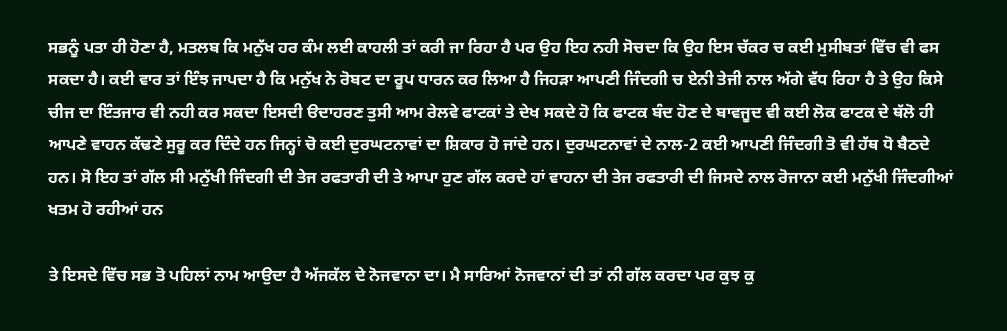ਸਭਨੂੰ ਪਤਾ ਹੀ ਹੋਣਾ ਹੈ, ਮਤਲਬ ਕਿ ਮਨੁੱਖ ਹਰ ਕੰਮ ਲਈ ਕਾਹਲੀ ਤਾਂ ਕਰੀ ਜਾ ਰਿਹਾ ਹੈ ਪਰ ਉਹ ਇਹ ਨਹੀ ਸੋਚਦਾ ਕਿ ਉਹ ਇਸ ਚੱਕਰ ਚ ਕਈ ਮੁਸੀਬਤਾਂ ਵਿੱਚ ਵੀ ਫਸ ਸਕਦਾ ਹੈ। ਕਈ ਵਾਰ ਤਾਂ ਇੰਝ ਜਾਪਦਾ ਹੈ ਕਿ ਮਨੁੱਖ ਨੇ ਰੋਬਟ ਦਾ ਰੂਪ ਧਾਰਨ ਕਰ ਲਿਆ ਹੈ ਜਿਹੜਾ ਆਪਣੀ ਜਿੰਦਗੀ ਚ ਏਨੀ ਤੇਜੀ ਨਾਲ ਅੱਗੇ ਵੱਧ ਰਿਹਾ ਹੈ ਤੇ ਉਹ ਕਿਸੇ ਚੀਜ ਦਾ ਇੰਤਜਾਰ ਵੀ ਨਹੀ ਕਰ ਸਕਦਾ ਇਸਦੀ ੳਦਾਹਰਣ ਤੁਸੀ ਆਮ ਰੇਲਵੇ ਫਾਟਕਾਂ ਤੇ ਦੇਖ ਸਕਦੇ ਹੋ ਕਿ ਫਾਟਕ ਬੰਦ ਹੋਣ ਦੇ ਬਾਵਜੂਦ ਵੀ ਕਈ ਲੋਕ ਫਾਟਕ ਦੇ ਥੱਲੋ ਹੀ ਆਪਣੇ ਵਾਹਨ ਕੱਢਣੇ ਸੁਰੂ ਕਰ ਦਿੰਦੇ ਹਨ ਜਿਨ੍ਹਾਂ ਚੋ ਕਈ ਦੁਰਘਟਨਾਵਾਂ ਦਾ ਸ਼ਿਕਾਰ ਹੋ ਜਾਂਦੇ ਹਨ। ਦੁਰਘਟਨਾਵਾਂ ਦੇ ਨਾਲ-2 ਕਈ ਆਪਣੀ ਜਿੰਦਗੀ ਤੋ ਵੀ ਹੱਥ ਧੋ ਬੈਠਦੇ ਹਨ। ਸੋ ਇਹ ਤਾਂ ਗੱਲ ਸੀ ਮਨੁੱਖੀ ਜਿੰਦਗੀ ਦੀ ਤੇਜ ਰਫਤਾਰੀ ਦੀ ਤੇ ਆਪਾ ਹੁਣ ਗੱਲ ਕਰਦੇ ਹਾਂ ਵਾਹਨਾ ਦੀ ਤੇਜ ਰਫਤਾਰੀ ਦੀ ਜਿਸਦੇ ਨਾਲ ਰੋਜਾਨਾ ਕਈ ਮਨੁੱਖੀ ਜਿੰਦਗੀਆਂ ਖਤਮ ਹੋ ਰਹੀਆਂ ਹਨ

ਤੇ ਇਸਦੇ ਵਿੱਚ ਸਭ ਤੋ ਪਹਿਲਾਂ ਨਾਮ ਆਉਦਾ ਹੈ ਅੱਜਕੱਲ ਦੇ ਨੋਜਵਾਨਾ ਦਾ। ਮੈ ਸਾਰਿਆਂ ਨੋਜਵਾਨਾਂ ਦੀ ਤਾਂ ਨੀ ਗੱਲ ਕਰਦਾ ਪਰ ਕੁਝ ਕੁ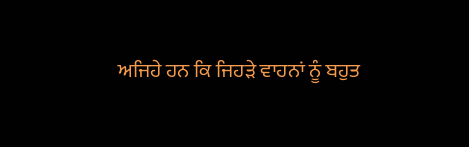ਅਜਿਹੇ ਹਨ ਕਿ ਜਿਹੜੇ ਵਾਹਨਾਂ ਨੂੰ ਬਹੁਤ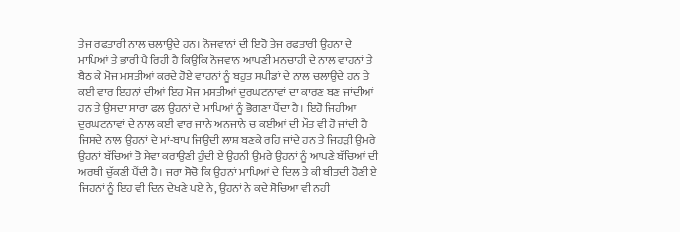ਤੇਜ ਰਫਤਾਰੀ ਨਾਲ ਚਲਾਉਦੇ ਹਨ। ਨੋਜਵਾਨਾਂ ਦੀ ਇਹੋ ਤੇਜ ਰਫਤਾਰੀ ਉਹਨਾ ਦੇ ਮਾਪਿਆਂ ਤੇ ਭਾਰੀ ਪੈ ਰਿਹੀ ਹੈ ਕਿਉਕਿ ਨੋਜਵਾਨ ਆਪਣੀ ਮਨਚਾਹੀ ਦੇ ਨਾਲ ਵਾਹਨਾਂ ਤੇ ਬੈਠ ਕੇ ਮੋਜ ਮਸਤੀਆਂ ਕਰਦੇ ਹੋਏ ਵਾਹਨਾਂ ਨੂੰ ਬਹੁਤ ਸਪੀਡਾਂ ਦੇ ਨਾਲ ਚਲਾਉਦੇ ਹਨ ਤੇ ਕਈ ਵਾਰ ਇਹਨਾਂ ਦੀਆਂ ਇਹ ਮੋਜ ਮਸਤੀਆਂ ਦੁਰਘਟਨਾਵਾਂ ਦਾ ਕਾਰਣ ਬਣ ਜਾਂਦੀਆਂ ਹਨ ਤੇ ਉਸਦਾ ਸਾਰਾ ਫਲ ਉਹਨਾਂ ਦੇ ਮਾਪਿਆਂ ਨੂੰ ਭੋਗਣਾ ਪੈਂਦਾ ਹੈ। ਇਹੋ ਜਿਹੀਆ ਦੁਰਘਟਨਾਵਾਂ ਦੇ ਨਾਲ ਕਈ ਵਾਰ ਜਾਨੇ ਅਨਜਾਨੇ ਚ ਕਈਆਂ ਦੀ ਮੌਤ ਵੀ ਹੋ ਜਾਂਦੀ ਹੈ ਜਿਸਦੇ ਨਾਲ ਉਹਨਾਂ ਦੇ ਮਾਂ-ਬਾਪ ਜਿਉਦੀ ਲਾਸ਼ ਬਣਕੇ ਰਹਿ ਜਾਂਦੇ ਹਨ ਤੇ ਜਿਹੜੀ ਉਮਰੇ ਉਹਨਾਂ ਬੱਚਿਆਂ ਤੋ ਸੇਵਾ ਕਰਾਉਣੀ ਹੁੰਦੀ ਏ ਉਹਨੀ ਉਮਰੇ ਉਹਨਾਂ ਨੂੰ ਆਪਣੇ ਬੱਚਿਆਂ ਦੀ ਅਰਥੀ ਚੁੱਕਣੀ ਪੈਂਦੀ ਹੈ। ਜਰਾ ਸੋਚੋ ਕਿ ਉਹਨਾਂ ਮਾਪਿਆਂ ਦੇ ਦਿਲ ਤੇ ਕੀ ਬੀਤਦੀ ਹੋਣੀ ਏ ਜਿਹਨਾਂ ਨੂੰ ਇਹ ਵੀ ਦਿਨ ਦੇਖਣੇ ਪਏ ਨੇ, ਉਹਨਾਂ ਨੇ ਕਦੇ ਸੋਚਿਆ ਵੀ ਨਹੀ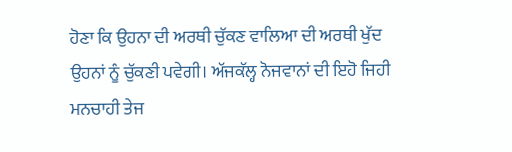ਹੋਣਾ ਕਿ ਉਹਨਾ ਦੀ ਅਰਥੀ ਚੁੱਕਣ ਵਾਲਿਆ ਦੀ ਅਰਥੀ ਖੁੱਦ ਉਹਨਾਂ ਨੂੰ ਚੁੱਕਣੀ ਪਵੇਗੀ। ਅੱਜਕੱਲ੍ਹ ਨੋਜਵਾਨਾਂ ਦੀ ਇਹੋ ਜਿਹੀ ਮਨਚਾਹੀ ਤੇਜ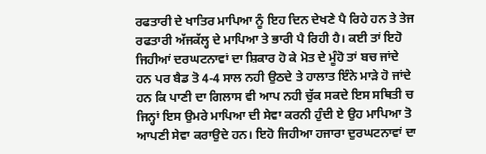ਰਫਤਾਰੀ ਦੇ ਖਾਤਿਰ ਮਾਪਿਆ ਨੂੰ ਇਹ ਦਿਨ ਦੇਖਣੇ ਪੈ ਰਿਹੇ ਹਨ ਤੇ ਤੇਜ ਰਫਤਾਰੀ ਅੱਜਕੱਲ੍ਹ ਦੇ ਮਾਪਿਆ ਤੇ ਭਾਰੀ ਪੈ ਰਿਹੀ ਹੈ। ਕਈ ਤਾਂ ਇਹੋ ਜਿਹੀਆਂ ਦਰਘਟਨਾਵਾਂ ਦਾ ਸ਼ਿਕਾਰ ਹੋ ਕੇ ਮੋਤ ਦੇ ਮੂੰਹੋ ਤਾਂ ਬਚ ਜਾਂਦੇ ਹਨ ਪਰ ਬੈਡ ਤੋ 4-4 ਸਾਲ ਨਹੀ ਉਠਦੇ ਤੇ ਹਾਲਾਤ ਇੰਨੇ ਮਾੜੇ ਹੋ ਜਾਂਦੇ ਹਨ ਕਿ ਪਾਣੀ ਦਾ ਗਿਲਾਸ ਵੀ ਆਪ ਨਹੀ ਚੁੱਕ ਸਕਦੇ ਇਸ ਸਥਿਤੀ ਚ ਜਿਨ੍ਹਾਂ ਇਸ ਉਮਰੇ ਮਾਪਿਆ ਦੀ ਸੇਵਾ ਕਰਨੀ ਹੁੰਦੀ ਏ ਉਹ ਮਾਪਿਆ ਤੋ ਆਪਣੀ ਸੇਵਾ ਕਰਾਉਦੇ ਹਨ। ਇਹੋ ਜਿਹੀਆ ਹਜਾਰਾ ਦੁਰਘਟਨਾਵਾਂ ਦਾ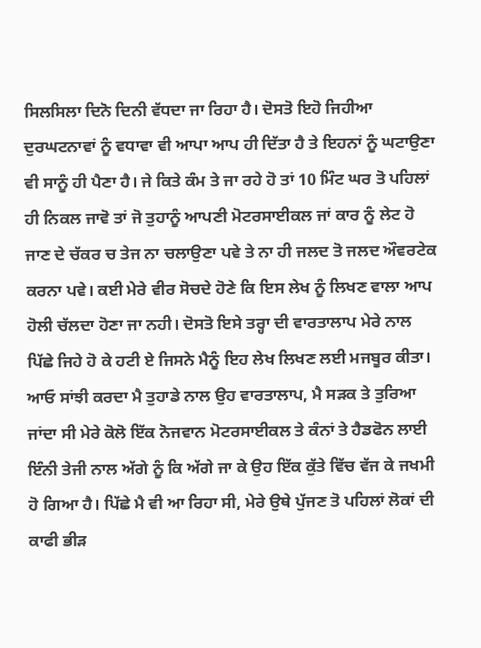ਸਿਲਸਿਲਾ ਦਿਨੋ ਦਿਨੀ ਵੱਧਦਾ ਜਾ ਰਿਹਾ ਹੈ। ਦੋਸਤੋ ਇਹੋ ਜਿਹੀਆ ਦੁਰਘਟਨਾਵਾਂ ਨੂੰ ਵਧਾਵਾ ਵੀ ਆਪਾ ਆਪ ਹੀ ਦਿੱਤਾ ਹੈ ਤੇ ਇਹਨਾਂ ਨੂੰ ਘਟਾਉਣਾ ਵੀ ਸਾਨੂੰ ਹੀ ਪੈਣਾ ਹੈ। ਜੇ ਕਿਤੇ ਕੰਮ ਤੇ ਜਾ ਰਹੇ ਹੋ ਤਾਂ 10 ਮਿੰਟ ਘਰ ਤੋ ਪਹਿਲਾਂ ਹੀ ਨਿਕਲ ਜਾਵੋ ਤਾਂ ਜੋ ਤੁਹਾਨੂੰ ਆਪਣੀ ਮੋਟਰਸਾਈਕਲ ਜਾਂ ਕਾਰ ਨੂੰ ਲੇਟ ਹੋ ਜਾਣ ਦੇ ਚੱਕਰ ਚ ਤੇਜ ਨਾ ਚਲਾਉਣਾ ਪਵੇ ਤੇ ਨਾ ਹੀ ਜਲਦ ਤੋ ਜਲਦ ਔਵਰਟੇਕ ਕਰਨਾ ਪਵੇ। ਕਈ ਮੇਰੇ ਵੀਰ ਸੋਚਦੇ ਹੋਣੇ ਕਿ ਇਸ ਲੇਖ ਨੂੰ ਲਿਖਣ ਵਾਲਾ ਆਪ ਹੋਲੀ ਚੱਲਦਾ ਹੋਣਾ ਜਾ ਨਹੀ। ਦੋਸਤੋ ਇਸੇ ਤਰ੍ਹਾ ਦੀ ਵਾਰਤਾਲਾਪ ਮੇਰੇ ਨਾਲ ਪਿੱਛੇ ਜਿਹੇ ਹੋ ਕੇ ਹਟੀ ਏ ਜਿਸਨੇ ਮੈਨੂੰ ਇਹ ਲੇਖ ਲਿਖਣ ਲਈ ਮਜਬੂਰ ਕੀਤਾ। ਆਓ ਸਾਂਝੀ ਕਰਦਾ ਮੈ ਤੁਹਾਡੇ ਨਾਲ ਉਹ ਵਾਰਤਾਲਾਪ, ਮੈ ਸੜਕ ਤੇ ਤੁਰਿਆ ਜਾਂਦਾ ਸੀ ਮੇਰੇ ਕੋਲੋ ਇੱਕ ਨੋਜਵਾਨ ਮੋਟਰਸਾਈਕਲ ਤੇ ਕੰਨਾਂ ਤੇ ਹੈਡਫੋਨ ਲਾਈ ਇੰਨੀ ਤੇਜੀ ਨਾਲ ਅੱਗੇ ਨੂੰ ਕਿ ਅੱਗੇ ਜਾ ਕੇ ਉਹ ਇੱਕ ਕੁੱਤੇ ਵਿੱਚ ਵੱਜ ਕੇ ਜਖਮੀ ਹੋ ਗਿਆ ਹੈ। ਪਿੱਛੇ ਮੈ ਵੀ ਆ ਰਿਹਾ ਸੀ, ਮੇਰੇ ਉਥੇ ਪੁੱਜਣ ਤੋ ਪਹਿਲਾਂ ਲੋਕਾਂ ਦੀ ਕਾਫੀ ਭੀੜ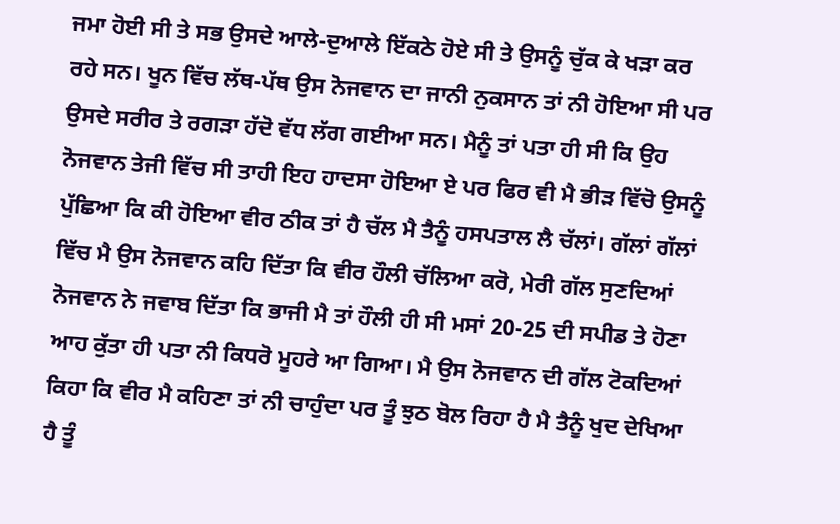ਜਮਾ ਹੋਈ ਸੀ ਤੇ ਸਭ ਉਸਦੇ ਆਲੇ-ਦੁਆਲੇ ਇੱਕਠੇ ਹੋਏ ਸੀ ਤੇ ਉਸਨੂੰ ਚੁੱਕ ਕੇ ਖੜਾ ਕਰ ਰਹੇ ਸਨ। ਖੂਨ ਵਿੱਚ ਲੱਥ-ਪੱਥ ਉਸ ਨੋਜਵਾਨ ਦਾ ਜਾਨੀ ਨੁਕਸਾਨ ਤਾਂ ਨੀ ਹੋਇਆ ਸੀ ਪਰ ਉਸਦੇ ਸਰੀਰ ਤੇ ਰਗੜਾ ਹੱਦੋ ਵੱਧ ਲੱਗ ਗਈਆ ਸਨ। ਮੈਨੂੰ ਤਾਂ ਪਤਾ ਹੀ ਸੀ ਕਿ ਉਹ ਨੋਜਵਾਨ ਤੇਜੀ ਵਿੱਚ ਸੀ ਤਾਹੀ ਇਹ ਹਾਦਸਾ ਹੋਇਆ ਏ ਪਰ ਫਿਰ ਵੀ ਮੈ ਭੀੜ ਵਿੱਚੋ ਉਸਨੂੰ ਪੁੱਛਿਆ ਕਿ ਕੀ ਹੋਇਆ ਵੀਰ ਠੀਕ ਤਾਂ ਹੈ ਚੱਲ ਮੈ ਤੈਨੂੰ ਹਸਪਤਾਲ ਲੈ ਚੱਲਾਂ। ਗੱਲਾਂ ਗੱਲਾਂ ਵਿੱਚ ਮੈ ਉਸ ਨੋਜਵਾਨ ਕਹਿ ਦਿੱਤਾ ਕਿ ਵੀਰ ਹੌਲੀ ਚੱਲਿਆ ਕਰੋ, ਮੇਰੀ ਗੱਲ ਸੁਣਦਿਆਂ ਨੋਜਵਾਨ ਨੇ ਜਵਾਬ ਦਿੱਤਾ ਕਿ ਭਾਜੀ ਮੈ ਤਾਂ ਹੌਲੀ ਹੀ ਸੀ ਮਸਾਂ 20-25 ਦੀ ਸਪੀਡ ਤੇ ਹੋਣਾ ਆਹ ਕੁੱਤਾ ਹੀ ਪਤਾ ਨੀ ਕਿਧਰੋ ਮੂਹਰੇ ਆ ਗਿਆ। ਮੈ ਉਸ ਨੋਜਵਾਨ ਦੀ ਗੱਲ ਟੋਕਦਿਆਂ ਕਿਹਾ ਕਿ ਵੀਰ ਮੈ ਕਹਿਣਾ ਤਾਂ ਨੀ ਚਾਹੁੰਦਾ ਪਰ ਤੂੰ ਝੁਠ ਬੋਲ ਰਿਹਾ ਹੈ ਮੈ ਤੈਨੂੰ ਖੁਦ ਦੇਖਿਆ ਹੈ ਤੂੰ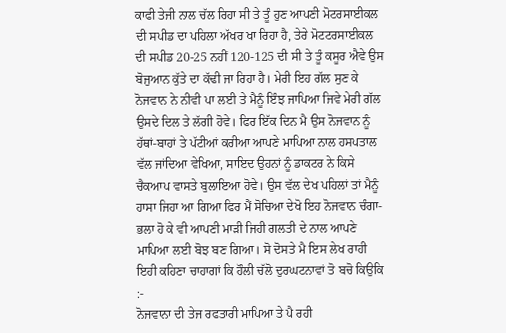ਕਾਫੀ ਤੇਜੀ ਨਾਲ ਚੱਲ ਰਿਹਾ ਸੀ ਤੇ ਤੂੰ ਹੁਣ ਆਪਣੀ ਮੋਟਰਸਾਈਕਲ ਦੀ ਸਪੀਡ ਦਾ ਪਹਿਲਾ ਅੱਖਰ ਖਾ ਰਿਹਾ ਹੈ, ਤੇਰੇ ਮੋਟਟਰਸਾਈਕਲ ਦੀ ਸਪੀਡ 20-25 ਨਹੀਂ 120-125 ਦੀ ਸੀ ਤੇ ਤੂੰ ਕਸੂਰ ਐਵੇ ਉਸ ਬੋਜੁਆਨ ਕੁੱਤੇ ਦਾ ਕੱਢੀ ਜਾ ਰਿਹਾ ਹੈ। ਮੇਰੀ ਇਹ ਗੱਲ ਸੁਣ ਕੇ ਨੋਜਵਾਨ ਨੇ ਨੀਵੀ ਪਾ ਲਈ ਤੇ ਮੈਨੂੰ ਇੰਝ ਜਾਪਿਆ ਜਿਵੇ ਮੇਰੀ ਗੱਲ ਉਸਦੇ ਦਿਲ ਤੇ ਲੱਗੀ ਹੋਵੇ। ਫਿਰ ਇੱਕ ਦਿਨ ਮੈ ਉਸ ਨੋਜਵਾਨ ਨੂੰ ਹੱਥਾਂ-ਬਾਹਾਂ ਤੇ ਪੱਟੀਆਂ ਕਰੀਆ ਆਪਣੇ ਮਾਪਿਆ ਨਾਲ ਹਸਪਤਾਲ ਵੱਲ ਜਾਂਦਿਆ ਵੇਖਿਆ, ਸਾਇਦ ਉਹਨਾਂ ਨੂੰ ਡਾਕਟਰ ਨੇ ਕਿਸੇ ਚੈਕਆਪ ਵਾਸਤੇ ਬੁਲਾਇਆ ਹੋਵੇ। ਉਸ ਵੱਲ ਦੇਖ ਪਹਿਲਾਂ ਤਾਂ ਮੈਨੂੰ ਹਾਸਾ ਜਿਹਾ ਆ ਗਿਆ ਫਿਰ ਮੈਂ ਸੋਚਿਆ ਦੇਖੋ ਇਹ ਨੋਜਵਾਨ ਚੰਗਾ-ਭਲਾ ਹੋ ਕੇ ਵੀ ਆਪਣੀ ਮਾੜੀ ਜਿਹੀ ਗਲਤੀ ਦੇ ਨਾਲ ਆਪਣੇ ਮਾਪਿਆ ਲਈ ਬੋਝ ਬਣ ਗਿਆ। ਸੋ ਦੋਸਤੇ ਮੈ ਇਸ ਲੇਖ ਰਾਹੀ ਇਹੀ ਕਹਿਣਾ ਚਾਹਾਗਾਂ ਕਿ ਹੌਲੀ ਚੱਲੋ ਦੁਰਘਟਨਾਵਾਂ ਤੋ ਬਚੋ ਕਿਉਕਿ :-
ਨੋਜਵਾਨਾ ਦੀ ਤੇਜ ਰਫਤਾਰੀ ਮਾਪਿਆ ਤੇ ਪੈ ਰਹੀ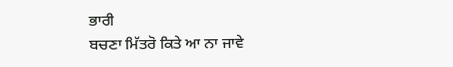ਭਾਰੀ
ਬਚਣਾ ਮਿੱਤਰੋ ਕਿਤੇ ਆ ਨਾ ਜਾਵੇ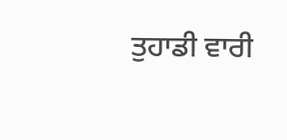ਤੁਹਾਡੀ ਵਾਰੀ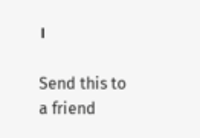।

Send this to a friend